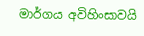මාර්ගය අවිහිංසාවයි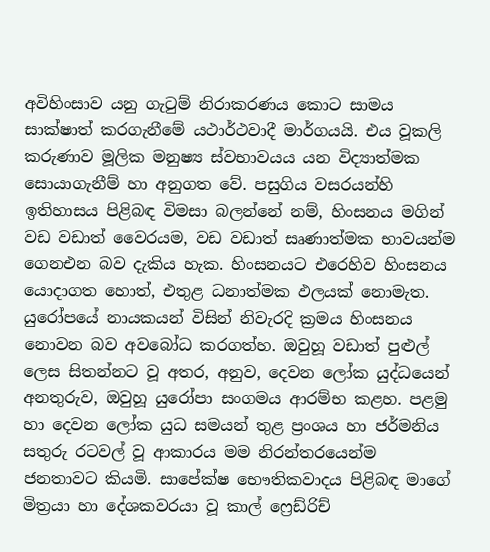අවිහිංසාව යනු ගැටුම් නිරාකරණය කොට සාමය සාක්ෂාත් කරගැනීමේ යථාර්ථවාදී මාර්ගයයි. එය වූකලි කරුණාව මූලික මනුෂ්‍ය ස්වභාවයය යන විද්‍යාත්මක සොයාගැනීම් හා අනුගත වේ. පසුගිය වසරයන්හි ඉතිහාසය පිළිබඳ විමසා බලන්නේ නම්, හිංසනය මගින් වඩ වඩාත් වෛරයම, වඩ වඩාත් සෘණාත්මක භාවයන්ම ගෙනඑන බව දැකිය හැක. හිංසනයට එරෙහිව හිංසනය යොදාගත හොත්, එතුළ ධනාත්මක ඵලයක් නොමැත. යුරෝපයේ නායකයන් විසින් නිවැරදි ක්‍රමය හිංසනය නොවන බව අවබෝධ කරගත්හ. ඔවුහූ වඩාත් පුළුල් ලෙස සිතන්නට වූ අතර, අනුව, දෙවන ලෝක යුද්ධයෙන් අනතුරුව, ඔවුහූ යුරෝපා සංගමය ආරම්භ කළහ. පළමු හා දෙවන ලෝක යුධ සමයන් තුළ ප්‍රංශය හා ජර්මනිය සතුරු රටවල් වූ ආකාරය මම නිරන්තරයෙන්ම ජනතාවට කියමි. සාපේක්ෂ භෞතිකවාදය පිළිබඳ මාගේ මිත්‍රයා හා දේශකවරයා වූ කාල් ෆ්‍රෙඩ්රිච්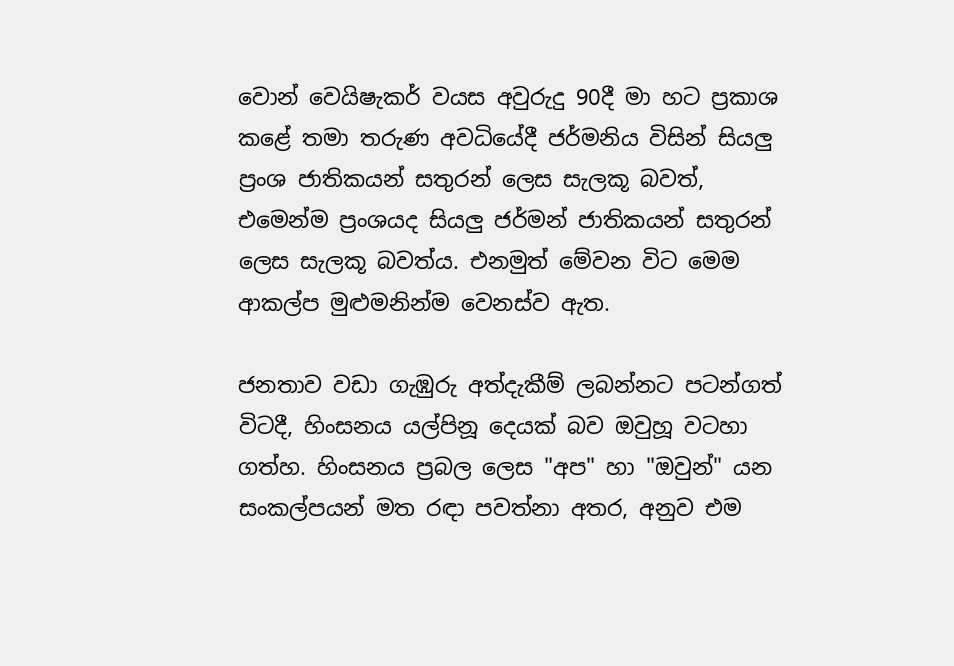වොන් වෙයිෂැකර් වයස අවුරුදු 90දී මා හට ප්‍රකාශ කළේ තමා තරුණ අවධියේදී ජර්මනිය විසින් සියලු ප්‍රංශ ජාතිකයන් සතුරන් ලෙස සැලකූ බවත්, එමෙන්ම ප්‍රංශයද සියලු ජර්මන් ජාතිකයන් සතුරන් ලෙස සැලකූ බවත්ය. එනමුත් මේවන විට මෙම ආකල්ප මුළුමනින්ම වෙනස්ව ඇත.

ජනතාව වඩා ගැඹුරු අත්දැකීම් ලබන්නට පටන්ගත් විටදී, හිංසනය යල්පිනූ දෙයක් බව ඔවුහූ වටහා ගත්හ. හිංසනය ප්‍රබල ලෙස "අප" හා "ඔවුන්" යන සංකල්පයන් මත රඳා පවත්නා අතර, අනුව එම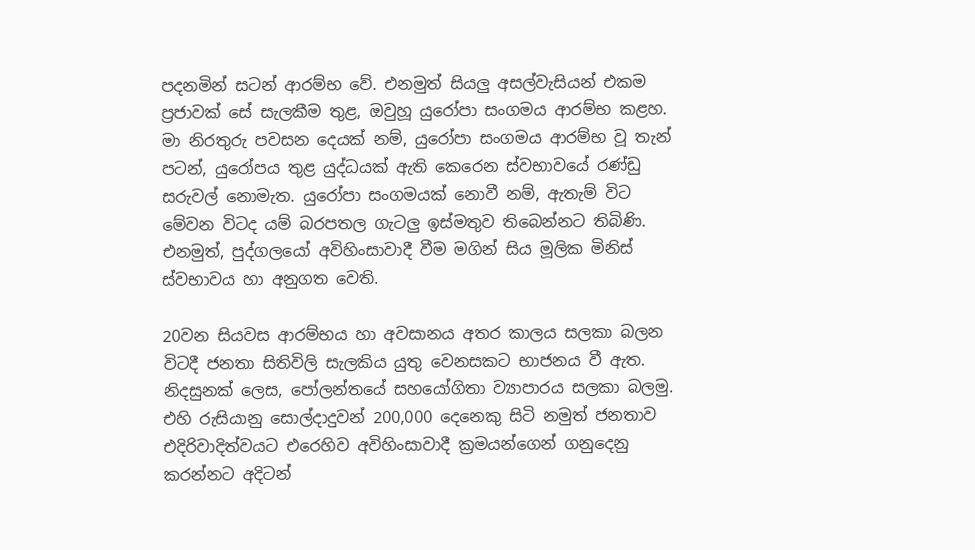පදනමින් සටන් ආරම්භ වේ. එනමුත් සියලු අසල්වැසියන් එකම ප්‍රජාවක් සේ සැලකීම තුළ, ඔවුහූ යුරෝපා සංගමය ආරම්භ කළහ. මා නිරතුරු පවසන දෙයක් නම්, යුරෝපා සංගමය ආරම්භ වූ තැන් පටන්, යුරෝපය තුළ යුද්ධයක් ඇති කෙරෙන ස්වභාවයේ රණ්ඩු සරුවල් නොමැත. යුරෝපා සංගමයක් නොවී නම්, ඇතැම් විට මේවන විටද යම් බරපතල ගැටලු ඉස්මතුව තිබෙන්නට තිබිණි. එනමුත්, පුද්ගලයෝ අවිහිංසාවාදී වීම මගින් සිය මූලික මිනිස් ස්වභාවය හා අනුගත වෙති.

20වන සියවස ආරම්භය හා අවසානය අතර කාලය සලකා බලන විටදී ජනතා සිතිවිලි සැලකිය යුතු වෙනසකට භාජනය වී ඇත. නිදසුනක් ලෙස, පෝලන්තයේ සහයෝගිතා ව්‍යාපාරය සලකා බලමු. එහි රුසියානු සොල්දාදුවන් 200,000 දෙනෙකු සිටි නමුත් ජනතාව එදිරිවාදිත්වයට එරෙහිව අවිහිංසාවාදී ක්‍රමයන්ගෙන් ගනුදෙනු කරන්නට අදිටන්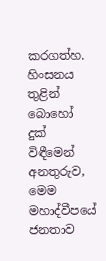කරගත්හ. හිංසනය තුළින් බොහෝ දුක් විඳීමෙන් අනතුරුව, මෙම මහාද්වීපයේ ජනතාව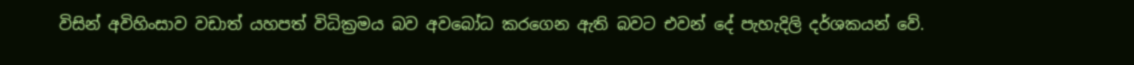විසින් අවිහිංසාව වඩාත් යහපත් විධික්‍රමය බව අවබෝධ කරගෙන ඇති බවට එවන් දේ පැහැදිලි දර්ශකයන් වේ.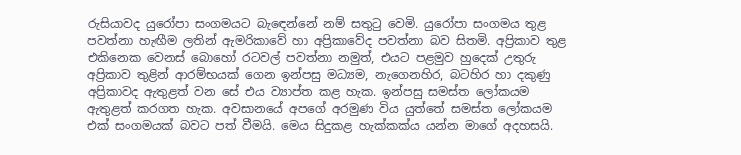රුසියාවද යුරෝපා සංගමයට බැඳෙන්නේ නම් සතුටු වෙමි. යුරෝපා සංගමය තුළ පවත්නා හැඟීම ලතින් ඇමරිකාවේ හා අප්‍රිකාවේද පවත්නා බව සිතමි. අප්‍රිකාව තුළ එකිනෙක වෙනස් බොහෝ රටවල් පවත්නා නමුත්, එයට පළමුව හුදෙක් උතුරු අප්‍රිකාව තුළින් ආරම්භයක් ගෙන ඉන්පසු මධ්‍යම, නැගෙනහිර, බටහිර හා දකුණු අප්‍රිකාවද ඇතුළත් වන සේ එය ව්‍යාප්ත කළ හැක. ඉන්පසු සමස්ත ලෝකයම ඇතුළත් කරගත හැක. අවසානයේ අපගේ අරමුණ විය යුත්තේ සමස්ත ලෝකයම එක් සංගමයක් බවට පත් වීමයි. මෙය සිදුකළ හැක්කක්ය යන්න මාගේ අදහසයි.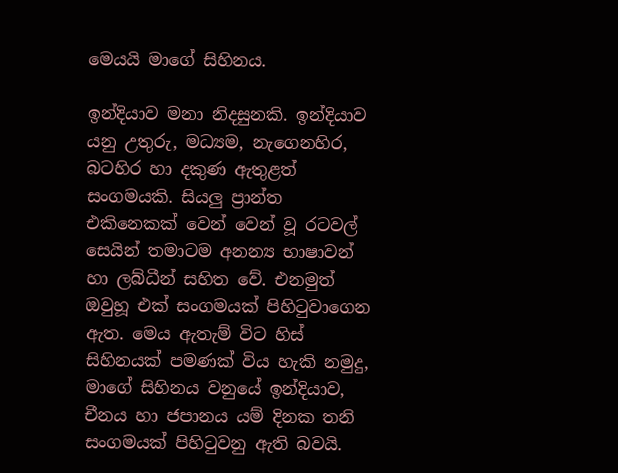මෙයයි මාගේ සිහිනය.

ඉන්දියාව මනා නිදසුනකි. ඉන්දියාව යනු උතුරු, මධ්‍යම, නැගෙනහිර, බටහිර හා දකුණ ඇතුළත් සංගමයකි. සියලු ප්‍රාන්ත එකිනෙකක් වෙන් වෙන් වූ රටවල් සෙයින් තමාටම අනන්‍ය භාෂාවන් හා ලබ්ධීන් සහිත වේ. එනමුත් ඔවුහූ එක් සංගමයක් පිහිටුවාගෙන ඇත. මෙය ඇතැම් විට හිස් සිහිනයක් පමණක් විය හැකි නමුදු, මාගේ සිහිනය වනුයේ ඉන්දියාව, චීනය හා ජපානය යම් දිනක තනි සංගමයක් පිහිටුවනු ඇති බවයි.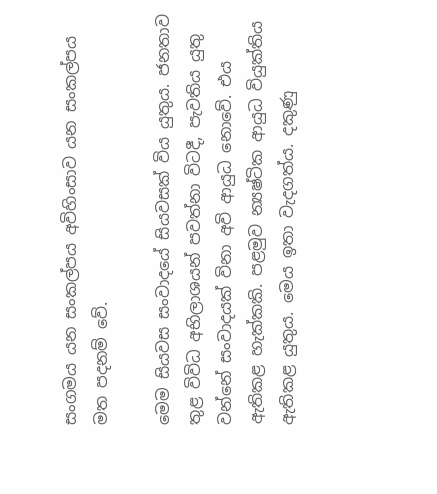සංගමය යන සංකල්පය අවිහිංසාව යන සංකල්පය මත පදනම් වේ.

මෙම සියවස සංවාදයේ සියවසක් විය යුතුය. ජනතාව තුළ විවිධ අභිලාශයන් පවත්නා විටදී, පැවතිය යුතු වන්නේ සංවාදයක් විනා අවි ආයුධ නොවේ. එය ඇතිකළ හැක්කකි. පළමුව න්‍යෂ්ටික ආයුධ වියුක්තිය ඇතිකළ යුතුය. මෙය ඉතා වැදගත්ය. දකුණු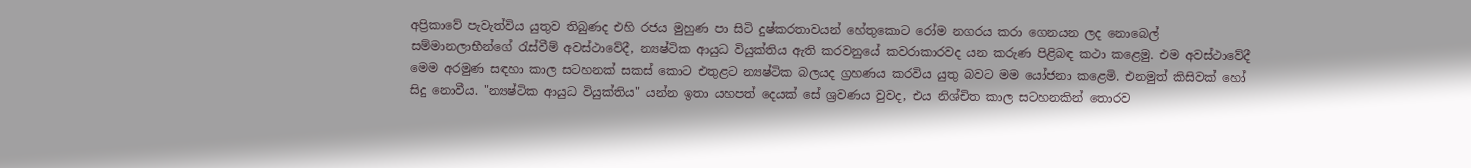අප්‍රිකාවේ පැවැත්විය යුතුව තිබුණද එහි රජය මුහුණ පා සිටි දුෂ්කරතාවයන් හේතුකොට රෝම නගරය කරා ගෙනයන ලද නොබෙල් සම්මානලාභීන්ගේ රැස්වීම් අවස්ථාවේදී, න්‍යෂ්ටික ආයුධ වියුක්තිය ඇති කරවනුයේ කවරාකාරවද යන කරුණ පිළිබඳ කථා කළෙමු. එම අවස්ථාවේදී මෙම අරමුණ සඳහා කාල සටහනක් සකස් කොට එතුළට න්‍යෂ්ටික බලයද ග්‍රහණය කරවිය යුතු බවට මම යෝජනා කළෙමි. එනමුත් කිසිවක් හෝ සිදු නොවීය. "න්‍යෂ්ටික ආයුධ වියුක්තිය" යන්න ඉතා යහපත් දෙයක් සේ ශ්‍රවණය වුවද, එය නිශ්චිත කාල සටහනකින් තොරව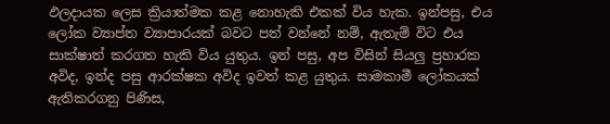ඵලදායක ලෙස ක්‍රියාත්මක කළ නොහැකි එකක් විය හැක. ඉන්පසු, එය ලෝක ව්‍යාප්ත ව්‍යාපාරයක් බවට පත් වන්නේ නම්, ඇතැම් විට එය සාක්ෂාත් කරගත හැකි විය යුතුය. ඉන් පසු, අප විසින් සියලු ප්‍රහාරක අවිද, ඉන්ද පසු ආරක්ෂක අවිද ඉවත් කළ යුතුය. සාමකාමී ලෝකයක් ඇතිකරගනු පිණිස,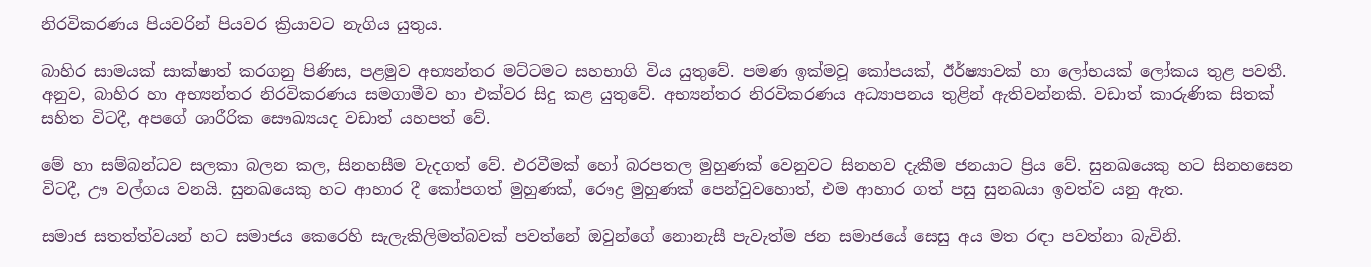නිරවිකරණය පියවරින් පියවර ක්‍රියාවට නැගිය යුතුය.

බාහිර සාමයක් සාක්ෂාත් කරගනු පිණිස, පළමුව අභ්‍යන්තර මට්ටමට සහභාගි විය යුතුවේ. පමණ ඉක්මවූ කෝපයක්, ඊර්ෂ්‍යාවක් හා ලෝභයක් ලෝකය තුළ පවතී. අනුව, බාහිර හා අභ්‍යන්තර නිරවිකරණය සමගාමීව හා එක්වර සිදු කළ යුතුවේ. අභ්‍යන්තර නිරවිකරණය අධ්‍යාපනය තුළින් ඇතිවන්නකි. වඩාත් කාරුණික සිතක් සහිත විටදී, අපගේ ශාරීරික සෞඛ්‍යයද වඩාත් යහපත් වේ.

මේ හා සම්බන්ධව සලකා බලන කල, සිනහසීම වැදගත් වේ. එරවීමක් හෝ බරපතල මුහුණක් වෙනුවට සිනහව දැකීම ජනයාට ප්‍රිය වේ. සුනඛයෙකු හට සිනහසෙන විටදී, ඌ වල්ගය වනයි. සුනඛයෙකු හට ආහාර දී කෝපගත් මුහුණක්, රෞද්‍ර මුහුණක් පෙන්වුවහොත්, එම ආහාර ගත් පසු සුනඛයා ඉවත්ව යනු ඇත.

සමාජ සතත්ත්වයන් හට සමාජය කෙරෙහි සැලැකිලිමත්බවක් පවත්නේ ඔවුන්ගේ නොනැසී පැවැත්ම ජන සමාජයේ සෙසු අය මත රඳා පවත්නා බැවිනි.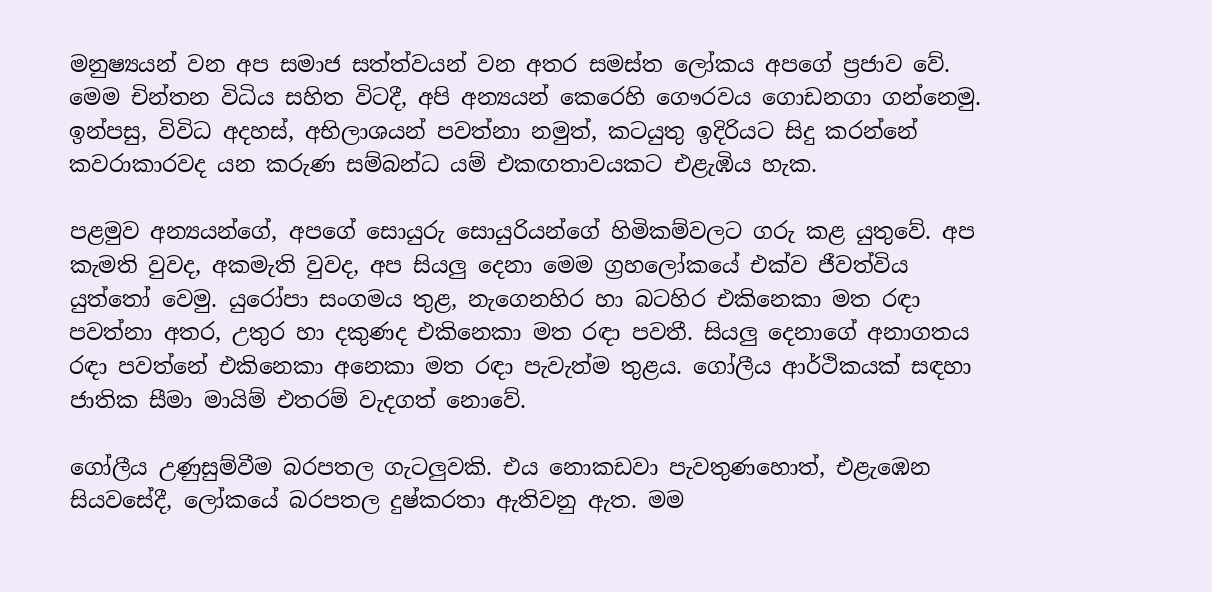මනුෂ්‍යයන් වන අප සමාජ සත්ත්වයන් වන අතර සමස්ත ලෝකය අපගේ ප්‍රජාව වේ. මෙම චින්තන විධිය සහිත විටදී, අපි අන්‍යයන් කෙරෙහි ගෞරවය ගොඩනගා ගන්නෙමු. ඉන්පසු, විවිධ අදහස්, අභිලාශයන් පවත්නා නමුත්, කටයුතු ඉදිරියට සිදු කරන්නේ කවරාකාරවද යන කරුණ සම්බන්ධ යම් එකඟතාවයකට එළැඹිය හැක.

පළමුව අන්‍යයන්ගේ, අපගේ සොයුරු සොයුරියන්ගේ හිමිකම්වලට ගරු කළ යුතුවේ. අප කැමති වුවද, අකමැති වුවද, අප සියලු දෙනා මෙම ග්‍රහලෝකයේ එක්ව ජීවත්විය යුත්තෝ වෙමු. යුරෝපා සංගමය තුළ, නැගෙනහිර හා බටහිර එකිනෙකා මත රඳා පවත්නා අතර, උතුර හා දකුණද එකිනෙකා මත රඳා පවතී. සියලු දෙනාගේ අනාගතය රඳා පවත්නේ එකිනෙකා අනෙකා මත රඳා පැවැත්ම තුළය. ගෝලීය ආර්ථිකයක් සඳහා ජාතික සීමා මායිම් එතරම් වැදගත් නොවේ.

ගෝලීය උණුසුම්වීම බරපතල ගැටලුවකි. එය නොකඩවා පැවතුණහොත්, එළැඹෙන සියවසේදී, ලෝකයේ බරපතල දුෂ්කරතා ඇතිවනු ඇත. මම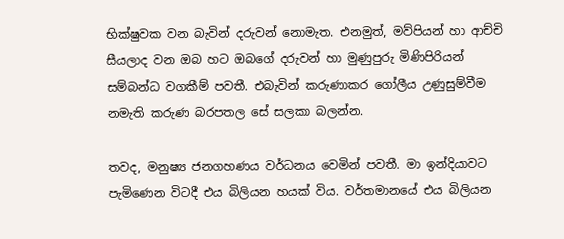භික්ෂුවක වන බැවින් දරුවන් නොමැත. එනමුත්, මව්පියන් හා ආච්චි සීයලාද වන ඔබ හට ඔබගේ දරුවන් හා මුණුපුරු මිණිපිරියන් සම්බන්ධ වගකීම් පවතී. එබැවින් කරුණාකර ගෝලීය උණුසුම්වීම නමැති කරුණ බරපතල සේ සලකා බලන්න.

තවද, මනුෂ්‍ය ජනගහණය වර්ධනය වෙමින් පවතී. මා ඉන්දියාවට පැමිණෙන විටදී එය බිලියන හයක් විය. වර්තමානයේ එය බිලියන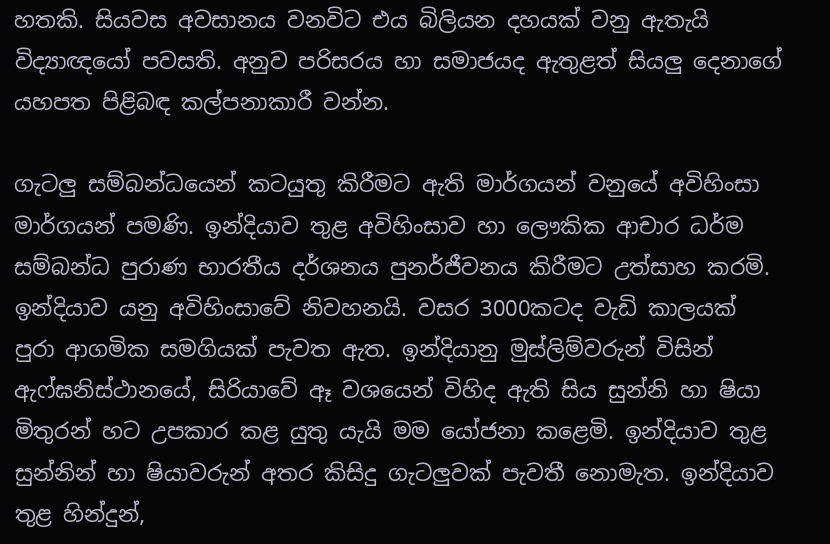හතකි. සියවස අවසානය වනවිට එය බිලියන දහයක් වනු ඇතැයි විද්‍යාඥයෝ පවසති. අනුව පරිසරය හා සමාජයද ඇතුළත් සියලු දෙනාගේ යහපත පිළිබඳ කල්පනාකාරී වන්න.

ගැටලු සම්බන්ධයෙන් කටයුතු කිරීමට ඇති මාර්ගයන් වනුයේ අවිහිංසා මාර්ගයන් පමණි. ඉන්දියාව තුළ අවිහිංසාව හා ලෞකික ආචාර ධර්ම සම්බන්ධ පුරාණ භාරතීය දර්ශනය පුනර්ජීවනය කිරීමට උත්සාහ කරමි. ඉන්දියාව යනු අවිහිංසාවේ නිවහනයි. වසර 3000කටද වැඩි කාලයක් පුරා ආගමික සමගියක් පැවත ඇත. ඉන්දියානු මුස්ලිම්වරුන් විසින් ඇෆ්ඝනිස්ථානයේ, සිරියා‌වේ ඈ වශයෙන් විහිද ඇති සිය සුන්නි හා ෂියා මිතුරන් හට උපකාර කළ යුතු යැයි මම යෝජනා කළෙමි. ඉන්දියාව තුළ සුන්නින් හා ෂියාවරුන් අතර කිසිදු ගැටලුවක් පැවතී නොමැත. ඉන්දියාව තුළ හින්දුන්,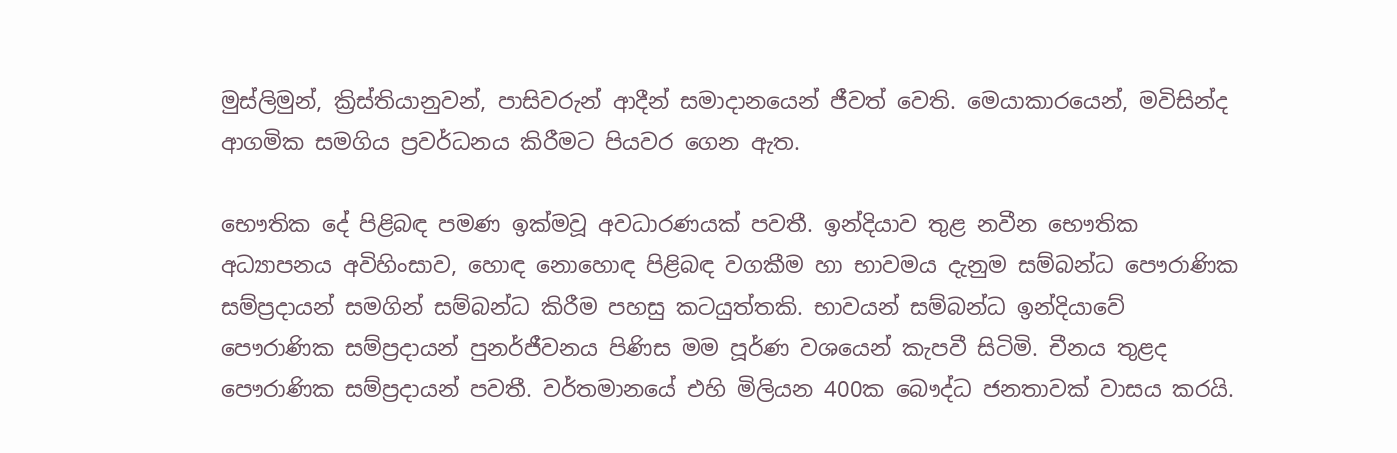මුස්ලිමුන්, ක්‍රිස්තියානුවන්, පාසිවරුන් ආදීන් සමාදානයෙන් ජීවත් වෙති. මෙයාකාරයෙන්, මවිසින්ද ආගමික සමගිය ප්‍රවර්ධනය කිරීමට පියවර ගෙන ඇත.

භෞතික දේ පිළිබඳ පමණ ඉක්මවූ අවධාරණයක් පවතී. ඉන්දියාව තුළ නවීන භෞතික අධ්‍යාපනය අවිහිංසාව, හොඳ නොහොඳ පිළිබඳ වගකීම හා භාවමය දැනුම සම්බන්ධ පෞරාණික සම්ප්‍රදායන් සමගින් සම්බන්ධ කිරීම පහසු කටයුත්තකි. භාවයන් සම්බන්ධ ඉන්දියාවේ පෞරාණික සම්ප්‍රදායන් පුනර්ජීවනය පිණිස මම පූර්ණ වශයෙන් කැපවී සිටිමි. චීනය තුළද පෞරාණික සම්ප්‍රදායන් පවතී. වර්තමානයේ එහි මිලියන 400ක බෞද්ධ ජනතාවක් වාසය කරයි.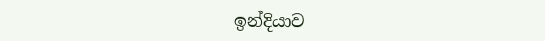ඉන්දියාව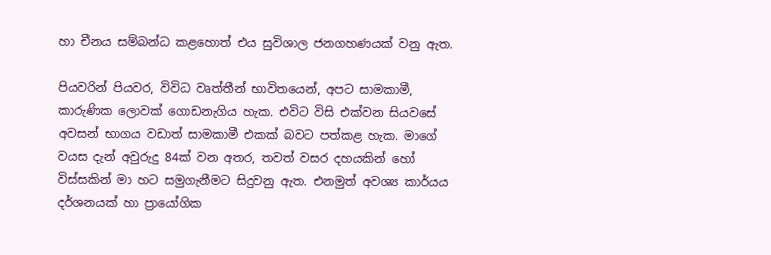හා චීනය සම්බන්ධ කළහොත් එය සුවිශාල ජනගහණයක් වනු ඇත.

පියවරින් පියවර, විවිධ වෘත්තීන් භාවිතයෙන්, අපට සාමකාමී, කාරුණික ලොවක් ගොඩනැගිය හැක. එවිට විසි එක්වන සියවසේ අවසන් භාගය වඩාත් සාමකාමී එකක් බවට පත්කළ හැක. මාගේ වයස දැන් අවුරුදු 84ක් වන අතර, තවත් වසර දහයකින් හෝ විස්සකින් මා හට සමුගැනීමට සිදුවනු ඇත. එනමුත් අවශ්‍ය කාර්යය දර්ශනයක් හා ප්‍රායෝගික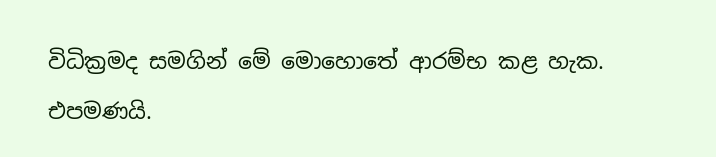විධික්‍රමද සමගින් මේ මොහොතේ ආරම්භ කළ හැක. එපමණයි.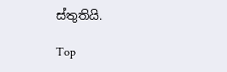ස්තුතියි.

Top